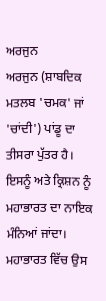ਅਰਜੁਨ
ਅਰਜੁਨ (ਸ਼ਾਬਦਿਕ ਮਤਲਬ 'ਚਮਕ' ਜਾਂ 'ਚਾਂਦੀ') ਪਾਂਡੂ ਦਾ ਤੀਸਰਾ ਪੁੱਤਰ ਹੈ। ਇਸਨੂੰ ਅਤੇ ਕ੍ਰਿਸ਼ਨ ਨੂੰ ਮਹਾਭਾਰਤ ਦਾ ਨਾਇਕ ਮੰਨਿਆਂ ਜਾਂਦਾ। ਮਹਾਭਾਰਤ ਵਿੱਚ ਉਸ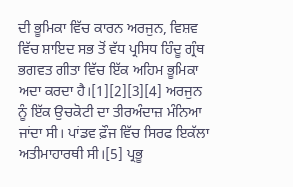ਦੀ ਭੂਮਿਕਾ ਵਿੱਚ ਕਾਰਨ ਅਰਜੁਨ, ਵਿਸ਼ਵ ਵਿੱਚ ਸ਼ਾਇਦ ਸਭ ਤੋਂ ਵੱਧ ਪ੍ਰਸਿਧ ਹਿੰਦੂ ਗ੍ਰੰਥ ਭਗਵਤ ਗੀਤਾ ਵਿੱਚ ਇੱਕ ਅਹਿਮ ਭੂਮਿਕਾ ਅਦਾ ਕਰਦਾ ਹੈ।[1][2][3][4] ਅਰਜੁਨ ਨੂੰ ਇੱਕ ਉਚਕੋਟੀ ਦਾ ਤੀਰਅੰਦਾਜ਼ ਮੰਨਿਆ ਜਾਂਦਾ ਸੀ। ਪਾਂਡਵ ਫ਼ੌਜ ਵਿੱਚ ਸਿਰਫ ਇਕੱਲਾ ਅਤੀਮਾਹਾਰਥੀ ਸੀ।[5] ਪ੍ਰਭੂ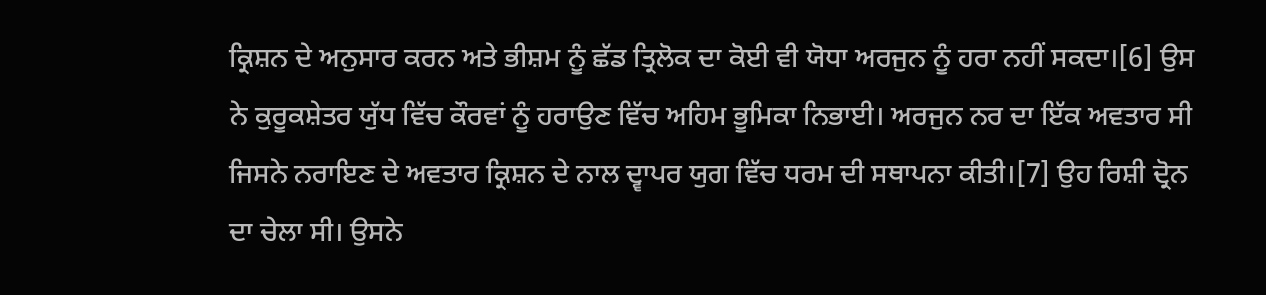ਕ੍ਰਿਸ਼ਨ ਦੇ ਅਨੁਸਾਰ ਕਰਨ ਅਤੇ ਭੀਸ਼ਮ ਨੂੰ ਛੱਡ ਤ੍ਰਿਲੋਕ ਦਾ ਕੋਈ ਵੀ ਯੋਧਾ ਅਰਜੁਨ ਨੂੰ ਹਰਾ ਨਹੀਂ ਸਕਦਾ।[6] ਉਸ ਨੇ ਕੁਰੂਕਸ਼ੇਤਰ ਯੁੱਧ ਵਿੱਚ ਕੌਰਵਾਂ ਨੂੰ ਹਰਾਉਣ ਵਿੱਚ ਅਹਿਮ ਭੂਮਿਕਾ ਨਿਭਾਈ। ਅਰਜੁਨ ਨਰ ਦਾ ਇੱਕ ਅਵਤਾਰ ਸੀ ਜਿਸਨੇ ਨਰਾਇਣ ਦੇ ਅਵਤਾਰ ਕ੍ਰਿਸ਼ਨ ਦੇ ਨਾਲ ਦ੍ਵਾਪਰ ਯੁਗ ਵਿੱਚ ਧਰਮ ਦੀ ਸਥਾਪਨਾ ਕੀਤੀ।[7] ਉਹ ਰਿਸ਼ੀ ਦ੍ਰੋਨ ਦਾ ਚੇਲਾ ਸੀ। ਉਸਨੇ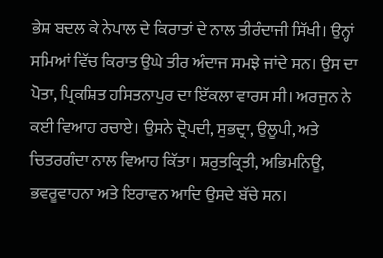ਭੇਸ਼ ਬਦਲ ਕੇ ਨੇਪਾਲ ਦੇ ਕਿਰਾਤਾਂ ਦੇ ਨਾਲ ਤੀਰੰਦਾਜੀ ਸਿੱਖੀ। ਉਨ੍ਹਾਂ ਸਮਿਆਂ ਵਿੱਚ ਕਿਰਾਤ ਉਘੇ ਤੀਰ ਅੰਦਾਜ ਸਮਝੇ ਜਾਂਦੇ ਸਨ। ਉਸ ਦਾ ਪੋਤਾ, ਪ੍ਰਿਕਸ਼ਿਤ ਹਸਿਤਨਾਪੁਰ ਦਾ ਇੱਕਲਾ ਵਾਰਸ ਸੀ। ਅਰਜੁਨ ਨੇ ਕਈ ਵਿਆਹ ਰਚਾਏ। ਉਸਨੇ ਦ੍ਰੋਪਦੀ, ਸੁਭਦ੍ਰਾ, ਉਲੂਪੀ, ਅਤੇ ਚਿਤਰਗੰਦਾ ਨਾਲ ਵਿਆਹ ਕਿੱਤਾ। ਸ਼ਰੁਤਕ੍ਰਿਤੀ, ਅਭਿਮਨਿਊ, ਭਵਰੂਵਾਹਨਾ ਅਤੇ ਇਰਾਵਨ ਆਦਿ ਉਸਦੇ ਬੱਚੇ ਸਨ।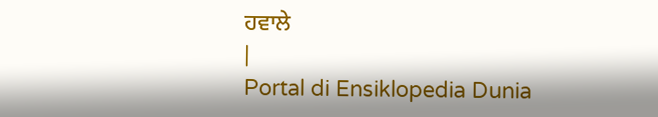ਹਵਾਲੇ
|
Portal di Ensiklopedia Dunia